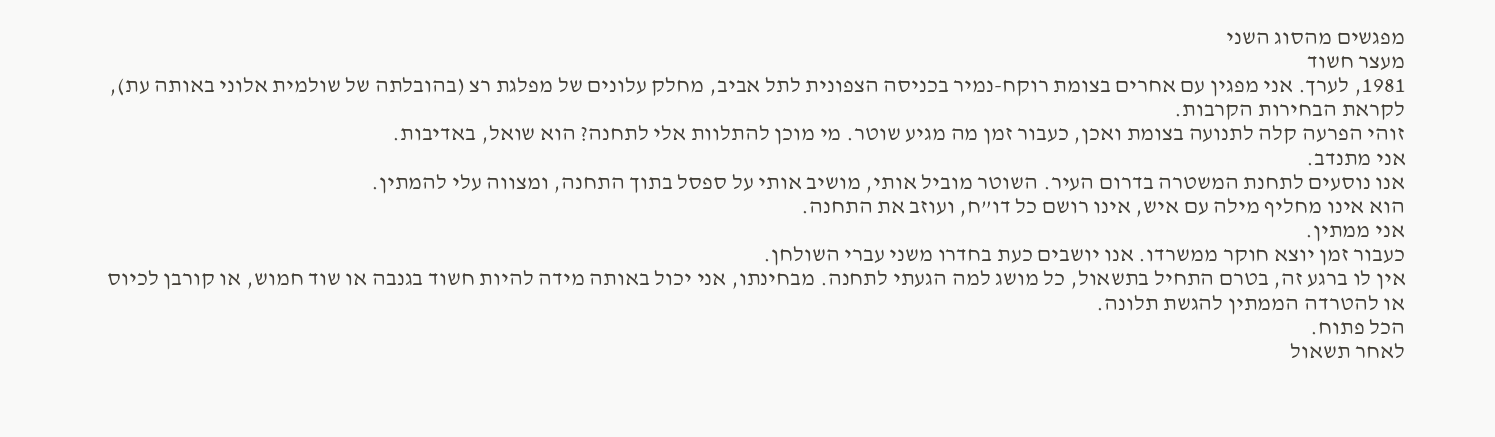מפגשים מהסוג השני
מעצר חשוד
1981, לערך. אני מפגין עם אחרים בצומת רוקח-נמיר בכניסה הצפונית לתל אביב, מחלק עלונים של מפלגת רצ (בהובלתה של שולמית אלוני באותה עת), לקראת הבחירות הקרבות.
זוהי הפרעה קלה לתנועה בצומת ואכן, כעבור זמן מה מגיע שוטר. מי מוכן להתלוות אלי לתחנה? הוא שואל, באדיבות.
אני מתנדב.
אנו נוסעים לתחנת המשטרה בדרום העיר. השוטר מוביל אותי, מושיב אותי על ספסל בתוך התחנה, ומצווה עלי להמתין.
הוא אינו מחליף מילה עם איש, אינו רושם כל דו”ח, ועוזב את התחנה.
אני ממתין.
כעבור זמן יוצא חוקר ממשרדו. אנו יושבים כעת בחדרו משני עברי השולחן.
אין לו ברגע זה, בטרם התחיל בתשאול, כל מושג למה הגעתי לתחנה. מבחינתו, אני יכול באותה מידה להיות חשוד בגנבה או שוד חמוש, או קורבן לכיוס או להטרדה הממתין להגשת תלונה.
הכל פתוח.
לאחר תשאול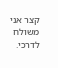קצר אני משולח לדרכי.